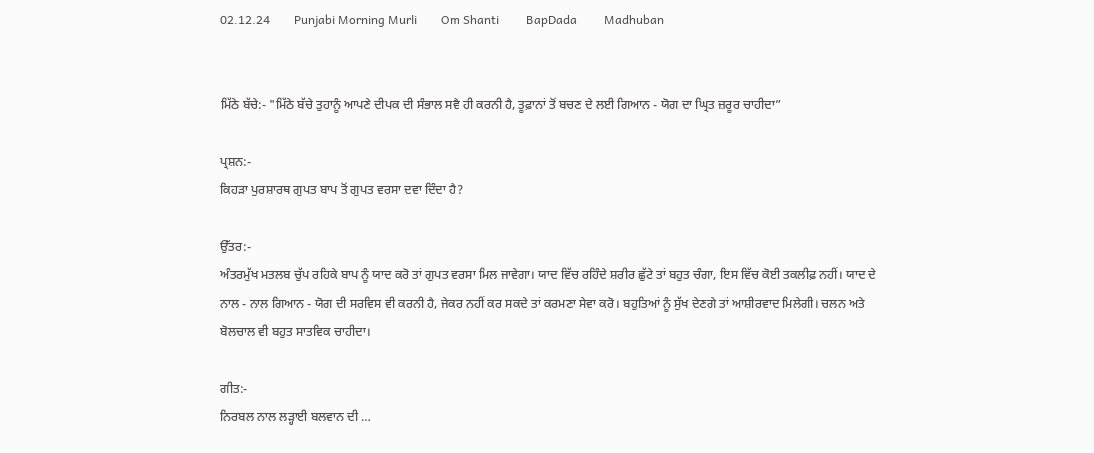02.12.24        Punjabi Morning Murli        Om Shanti         BapDada         Madhuban


ਮਿੱਠੇ ਬੱਚੇ:- "ਮਿੱਠੇ ਬੱਚੇ ਤੁਹਾਨੂੰ ਆਪਣੇ ਦੀਪਕ ਦੀ ਸੰਭਾਲ ਸਵੈ ਹੀ ਕਰਨੀ ਹੈ, ਤੂਫ਼ਾਨਾਂ ਤੋਂ ਬਚਣ ਦੇ ਲਈ ਗਿਆਨ - ਯੋਗ ਦਾ ਘ੍ਰਿਤ ਜ਼ਰੂਰ ਚਾਹੀਦਾ”

ਪ੍ਰਸ਼ਨ:-
ਕਿਹੜਾ ਪੁਰਸ਼ਾਰਥ ਗੁਪਤ ਬਾਪ ਤੋਂ ਗੁਪਤ ਵਰਸਾ ਦਵਾ ਦਿੰਦਾ ਹੈ?

ਉੱਤਰ:-
ਅੰਤਰਮੁੱਖ ਮਤਲਬ ਚੁੱਪ ਰਹਿਕੇ ਬਾਪ ਨੂੰ ਯਾਦ ਕਰੋ ਤਾਂ ਗੁਪਤ ਵਰਸਾ ਮਿਲ ਜਾਵੇਗਾ। ਯਾਦ ਵਿੱਚ ਰਹਿੰਦੇ ਸ਼ਰੀਰ ਛੁੱਟੇ ਤਾਂ ਬਹੁਤ ਚੰਗਾ, ਇਸ ਵਿੱਚ ਕੋਈ ਤਕਲੀਫ਼ ਨਹੀਂ। ਯਾਦ ਦੇ ਨਾਲ - ਨਾਲ ਗਿਆਨ - ਯੋਗ ਦੀ ਸਰਵਿਸ ਵੀ ਕਰਨੀ ਹੈ, ਜੇਕਰ ਨਹੀਂ ਕਰ ਸਕਦੇ ਤਾਂ ਕਰਮਣਾ ਸੇਵਾ ਕਰੋ। ਬਹੁਤਿਆਂ ਨੂੰ ਸੁੱਖ ਦੇਣਗੇ ਤਾਂ ਆਸ਼ੀਰਵਾਦ ਮਿਲੇਗੀ। ਚਲਨ ਅਤੇ ਬੋਲਚਾਲ ਵੀ ਬਹੁਤ ਸਾਤਵਿਕ ਚਾਹੀਦਾ।

ਗੀਤ:-
ਨਿਰਬਲ ਨਾਲ ਲੜ੍ਹਾਈ ਬਲਵਾਨ ਦੀ …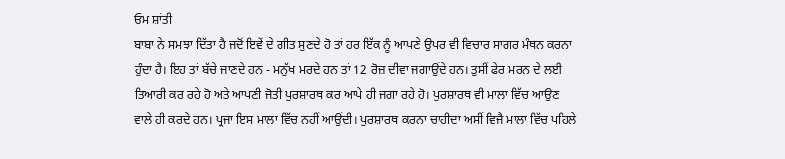ਓਮ ਸ਼ਾਂਤੀ
ਬਾਬਾ ਨੇ ਸਮਝਾ ਦਿੱਤਾ ਹੈ ਜਦੋਂ ਇਵੇਂ ਦੇ ਗੀਤ ਸੁਣਦੇ ਹੋ ਤਾਂ ਹਰ ਇੱਕ ਨੂੰ ਆਪਣੇ ਉਪਰ ਵੀ ਵਿਚਾਰ ਸਾਗਰ ਮੰਥਨ ਕਰਨਾ ਹੁੰਦਾ ਹੈ। ਇਹ ਤਾਂ ਬੱਚੇ ਜਾਣਦੇ ਹਨ - ਮਨੁੱਖ ਮਰਦੇ ਹਨ ਤਾਂ 12 ਰੋਜ਼ ਦੀਵਾ ਜਗਾਉਂਦੇ ਹਨ। ਤੁਸੀਂ ਫੇਰ ਮਰਨ ਦੇ ਲਈ ਤਿਆਰੀ ਕਰ ਰਹੇ ਹੋ ਅਤੇ ਆਪਣੀ ਜੋਤੀ ਪੁਰਸ਼ਾਰਥ ਕਰ ਆਪੇ ਹੀ ਜਗਾ ਰਹੇ ਹੋ। ਪੁਰਸ਼ਾਰਥ ਵੀ ਮਾਲਾ ਵਿੱਚ ਆਉਣ ਵਾਲੇ ਹੀ ਕਰਦੇ ਹਨ। ਪ੍ਰਜਾ ਇਸ ਮਾਲਾ ਵਿੱਚ ਨਹੀਂ ਆਉਂਦੀ। ਪੁਰਸ਼ਾਰਥ ਕਰਨਾ ਚਾਹੀਦਾ ਅਸੀਂ ਵਿਜੈ ਮਾਲਾ ਵਿੱਚ ਪਹਿਲੇ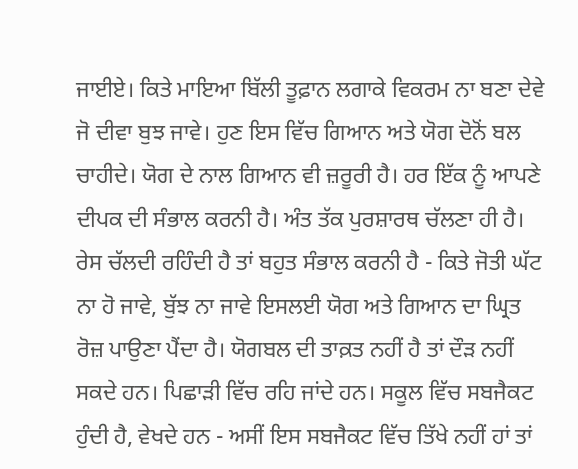ਜਾਈਏ। ਕਿਤੇ ਮਾਇਆ ਬਿੱਲੀ ਤੂਫ਼ਾਨ ਲਗਾਕੇ ਵਿਕਰਮ ਨਾ ਬਣਾ ਦੇਵੇ ਜੋ ਦੀਵਾ ਬੁਝ ਜਾਵੇ। ਹੁਣ ਇਸ ਵਿੱਚ ਗਿਆਨ ਅਤੇ ਯੋਗ ਦੋਨੋਂ ਬਲ ਚਾਹੀਦੇ। ਯੋਗ ਦੇ ਨਾਲ ਗਿਆਨ ਵੀ ਜ਼ਰੂਰੀ ਹੈ। ਹਰ ਇੱਕ ਨੂੰ ਆਪਣੇ ਦੀਪਕ ਦੀ ਸੰਭਾਲ ਕਰਨੀ ਹੈ। ਅੰਤ ਤੱਕ ਪੁਰਸ਼ਾਰਥ ਚੱਲਣਾ ਹੀ ਹੈ। ਰੇਸ ਚੱਲਦੀ ਰਹਿੰਦੀ ਹੈ ਤਾਂ ਬਹੁਤ ਸੰਭਾਲ ਕਰਨੀ ਹੈ - ਕਿਤੇ ਜੋਤੀ ਘੱਟ ਨਾ ਹੋ ਜਾਵੇ, ਬੁੱਝ ਨਾ ਜਾਵੇ ਇਸਲਈ ਯੋਗ ਅਤੇ ਗਿਆਨ ਦਾ ਘ੍ਰਿਤ ਰੋਜ਼ ਪਾਉਣਾ ਪੈਂਦਾ ਹੈ। ਯੋਗਬਲ ਦੀ ਤਾਕ਼ਤ ਨਹੀਂ ਹੈ ਤਾਂ ਦੌੜ ਨਹੀਂ ਸਕਦੇ ਹਨ। ਪਿਛਾੜੀ ਵਿੱਚ ਰਹਿ ਜਾਂਦੇ ਹਨ। ਸਕੂਲ ਵਿੱਚ ਸਬਜੈਕਟ ਹੁੰਦੀ ਹੈ, ਵੇਖਦੇ ਹਨ - ਅਸੀਂ ਇਸ ਸਬਜੈਕਟ ਵਿੱਚ ਤਿੱਖੇ ਨਹੀਂ ਹਾਂ ਤਾਂ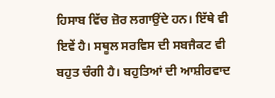ਹਿਸਾਬ ਵਿੱਚ ਜ਼ੋਰ ਲਗਾਉਂਦੇ ਹਨ। ਇੱਥੇ ਵੀ ਇਵੇਂ ਹੈ। ਸਥੂਲ ਸਰਵਿਸ ਦੀ ਸਬਜੈਕਟ ਵੀ ਬਹੁਤ ਚੰਗੀ ਹੈ। ਬਹੁਤਿਆਂ ਦੀ ਆਸ਼ੀਰਵਾਦ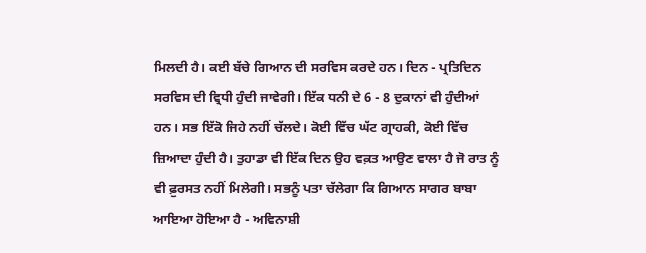ਮਿਲਦੀ ਹੈ। ਕਈ ਬੱਚੇ ਗਿਆਨ ਦੀ ਸਰਵਿਸ ਕਰਦੇ ਹਨ। ਦਿਨ - ਪ੍ਰਤਿਦਿਨ ਸਰਵਿਸ ਦੀ ਵ੍ਰਿਧੀ ਹੁੰਦੀ ਜਾਵੇਗੀ। ਇੱਕ ਧਨੀ ਦੇ 6 - 8 ਦੁਕਾਨਾਂ ਵੀ ਹੁੰਦੀਆਂ ਹਨ। ਸਭ ਇੱਕੋ ਜਿਹੇ ਨਹੀਂ ਚੱਲਦੇ। ਕੋਈ ਵਿੱਚ ਘੱਟ ਗ੍ਰਾਹਕੀ, ਕੋਈ ਵਿੱਚ ਜ਼ਿਆਦਾ ਹੁੰਦੀ ਹੈ। ਤੁਹਾਡਾ ਵੀ ਇੱਕ ਦਿਨ ਉਹ ਵਕ਼ਤ ਆਉਣ ਵਾਲਾ ਹੈ ਜੋ ਰਾਤ ਨੂੰ ਵੀ ਫ਼ੁਰਸਤ ਨਹੀਂ ਮਿਲੇਗੀ। ਸਭਨੂੰ ਪਤਾ ਚੱਲੇਗਾ ਕਿ ਗਿਆਨ ਸਾਗਰ ਬਾਬਾ ਆਇਆ ਹੋਇਆ ਹੈ - ਅਵਿਨਾਸ਼ੀ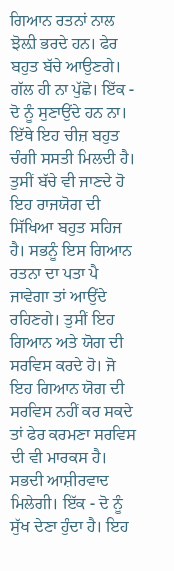ਗਿਆਨ ਰਤਨਾਂ ਨਾਲ ਝੋਲ਼ੀ ਭਰਦੇ ਹਨ। ਫੇਰ ਬਹੁਤ ਬੱਚੇ ਆਉਣਗੇ। ਗੱਲ ਹੀ ਨਾ ਪੁੱਛੋ। ਇੱਕ - ਦੋ ਨੂੰ ਸੁਣਾਉਂਦੇ ਹਨ ਨਾ। ਇੱਥੇ ਇਹ ਚੀਜ਼ ਬਹੁਤ ਚੰਗੀ ਸਸਤੀ ਮਿਲਦੀ ਹੈ। ਤੁਸੀਂ ਬੱਚੇ ਵੀ ਜਾਣਦੇ ਹੋ ਇਹ ਰਾਜਯੋਗ ਦੀ ਸਿੱਖਿਆ ਬਹੁਤ ਸਹਿਜ ਹੈ। ਸਭਨੂੰ ਇਸ ਗਿਆਨ ਰਤਨਾ ਦਾ ਪਤਾ ਪੈ ਜਾਵੇਗਾ ਤਾਂ ਆਉਂਦੇ ਰਹਿਣਗੇ। ਤੁਸੀਂ ਇਹ ਗਿਆਨ ਅਤੇ ਯੋਗ ਦੀ ਸਰਵਿਸ ਕਰਦੇ ਹੋ। ਜੋ ਇਹ ਗਿਆਨ ਯੋਗ ਦੀ ਸਰਵਿਸ ਨਹੀਂ ਕਰ ਸਕਦੇ ਤਾਂ ਫੇਰ ਕਰਮਣਾ ਸਰਵਿਸ ਦੀ ਵੀ ਮਾਰਕਸ ਹੈ। ਸਭਦੀ ਆਸ਼ੀਰਵਾਦ ਮਿਲੇਗੀ। ਇੱਕ - ਦੋ ਨੂੰ ਸੁੱਖ ਦੇਣਾ ਹੁੰਦਾ ਹੈ। ਇਹ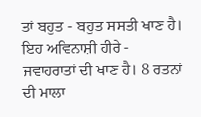ਤਾਂ ਬਹੁਤ - ਬਹੁਤ ਸਸਤੀ ਖਾਣ ਹੈ। ਇਹ ਅਵਿਨਾਸ਼ੀ ਹੀਰੇ - ਜਵਾਹਰਾਤਾਂ ਦੀ ਖਾਣ ਹੈ। 8 ਰਤਨਾਂ ਦੀ ਮਾਲਾ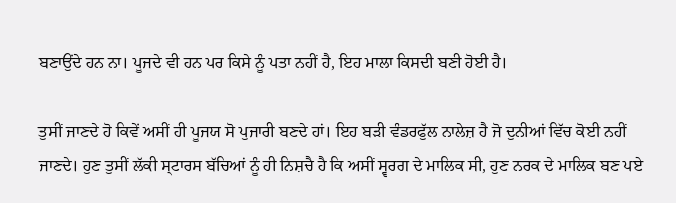ਬਣਾਉਂਦੇ ਹਨ ਨਾ। ਪੂਜਦੇ ਵੀ ਹਨ ਪਰ ਕਿਸੇ ਨੂੰ ਪਤਾ ਨਹੀਂ ਹੈ, ਇਹ ਮਾਲਾ ਕਿਸਦੀ ਬਣੀ ਹੋਈ ਹੈ।

ਤੁਸੀਂ ਜਾਣਦੇ ਹੋ ਕਿਵੇਂ ਅਸੀਂ ਹੀ ਪੂਜਯ ਸੋ ਪੁਜਾਰੀ ਬਣਦੇ ਹਾਂ। ਇਹ ਬੜੀ ਵੰਡਰਫੁੱਲ ਨਾਲੇਜ਼ ਹੈ ਜੋ ਦੁਨੀਆਂ ਵਿੱਚ ਕੋਈ ਨਹੀਂ ਜਾਣਦੇ। ਹੁਣ ਤੁਸੀਂ ਲੱਕੀ ਸ੍ਟਾਰਸ ਬੱਚਿਆਂ ਨੂੰ ਹੀ ਨਿਸ਼ਚੈ ਹੈ ਕਿ ਅਸੀਂ ਸ੍ਵਰਗ ਦੇ ਮਾਲਿਕ ਸੀ, ਹੁਣ ਨਰਕ ਦੇ ਮਾਲਿਕ ਬਣ ਪਏ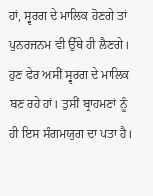ਹਾਂ, ਸ੍ਵਰਗ ਦੇ ਮਾਲਿਕ ਹੋਣਗੇ ਤਾਂ ਪੁਨਰਜਨਮ ਵੀ ਉੱਥੇ ਹੀ ਲੈਣਗੇ। ਹੁਣ ਫੇਰ ਅਸੀਂ ਸ੍ਵਰਗ ਦੇ ਮਾਲਿਕ ਬਣ ਰਹੇ ਹਾਂ। ਤੁਸੀਂ ਬ੍ਰਾਹਮਣਾਂ ਨੂੰ ਹੀ ਇਸ ਸੰਗਮਯੁਗ ਦਾ ਪਤਾ ਹੈ।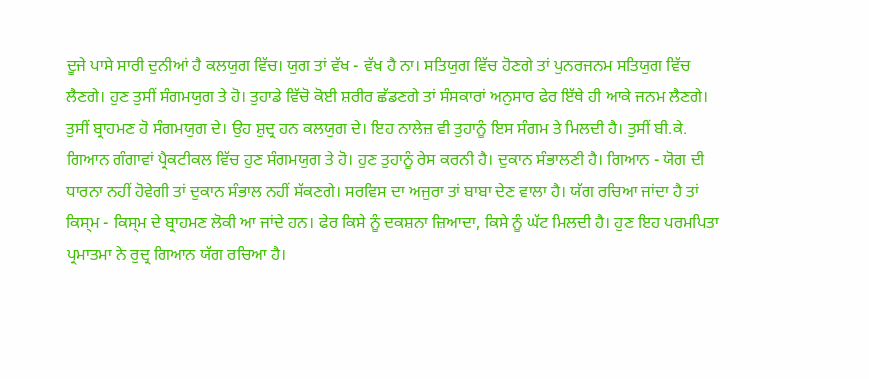ਦੂਜੇ ਪਾਸੇ ਸਾਰੀ ਦੁਨੀਆਂ ਹੈ ਕਲਯੁਗ ਵਿੱਚ। ਯੁਗ ਤਾਂ ਵੱਖ - ਵੱਖ ਹੈ ਨਾ। ਸਤਿਯੁਗ ਵਿੱਚ ਹੋਣਗੇ ਤਾਂ ਪੁਨਰਜਨਮ ਸਤਿਯੁਗ ਵਿੱਚ ਲੈਣਗੇ। ਹੁਣ ਤੁਸੀਂ ਸੰਗਮਯੁਗ ਤੇ ਹੋ। ਤੁਹਾਡੇ ਵਿੱਚੋ ਕੋਈ ਸ਼ਰੀਰ ਛੱਡਣਗੇ ਤਾਂ ਸੰਸਕਾਰਾਂ ਅਨੁਸਾਰ ਫੇਰ ਇੱਥੇ ਹੀ ਆਕੇ ਜਨਮ ਲੈਣਗੇ। ਤੁਸੀਂ ਬ੍ਰਾਹਮਣ ਹੋ ਸੰਗਮਯੁਗ ਦੇ। ਉਹ ਸ਼ੁਦ੍ਰ ਹਨ ਕਲਯੁਗ ਦੇ। ਇਹ ਨਾਲੇਜ਼ ਵੀ ਤੁਹਾਨੂੰ ਇਸ ਸੰਗਮ ਤੇ ਮਿਲਦੀ ਹੈ। ਤੁਸੀਂ ਬੀ.ਕੇ. ਗਿਆਨ ਗੰਗਾਵਾਂ ਪ੍ਰੈਕਟੀਕਲ ਵਿੱਚ ਹੁਣ ਸੰਗਮਯੁਗ ਤੇ ਹੋ। ਹੁਣ ਤੁਹਾਨੂੰ ਰੇਸ ਕਰਨੀ ਹੈ। ਦੁਕਾਨ ਸੰਭਾਲਣੀ ਹੈ। ਗਿਆਨ - ਯੋਗ ਦੀ ਧਾਰਨਾ ਨਹੀਂ ਹੋਵੇਗੀ ਤਾਂ ਦੁਕਾਨ ਸੰਭਾਲ ਨਹੀਂ ਸੱਕਣਗੇ। ਸਰਵਿਸ ਦਾ ਅਜੁਰਾ ਤਾਂ ਬਾਬਾ ਦੇਣ ਵਾਲਾ ਹੈ। ਯੱਗ ਰਚਿਆ ਜਾਂਦਾ ਹੈ ਤਾਂ ਕਿਸ੍ਮ - ਕਿਸ੍ਮ ਦੇ ਬ੍ਰਾਹਮਣ ਲੋਕੀ ਆ ਜਾਂਦੇ ਹਨ। ਫੇਰ ਕਿਸੇ ਨੂੰ ਦਕਸ਼ਨਾ ਜ਼ਿਆਦਾ, ਕਿਸੇ ਨੂੰ ਘੱਟ ਮਿਲਦੀ ਹੈ। ਹੁਣ ਇਹ ਪਰਮਪਿਤਾ ਪ੍ਰਮਾਤਮਾ ਨੇ ਰੁਦ੍ਰ ਗਿਆਨ ਯੱਗ ਰਚਿਆ ਹੈ।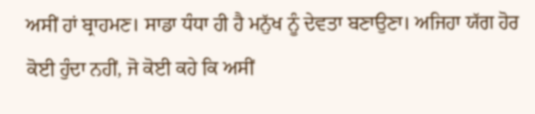ਅਸੀਂ ਹਾਂ ਬ੍ਰਾਹਮਣ। ਸਾਡਾ ਧੰਧਾ ਹੀ ਹੈ ਮਨੁੱਖ ਨੂੰ ਦੇਵਤਾ ਬਣਾਉਣਾ। ਅਜਿਹਾ ਯੱਗ ਹੋਰ ਕੋਈ ਹੁੰਦਾ ਨਹੀਂ, ਜੋ ਕੋਈ ਕਹੇ ਕਿ ਅਸੀਂ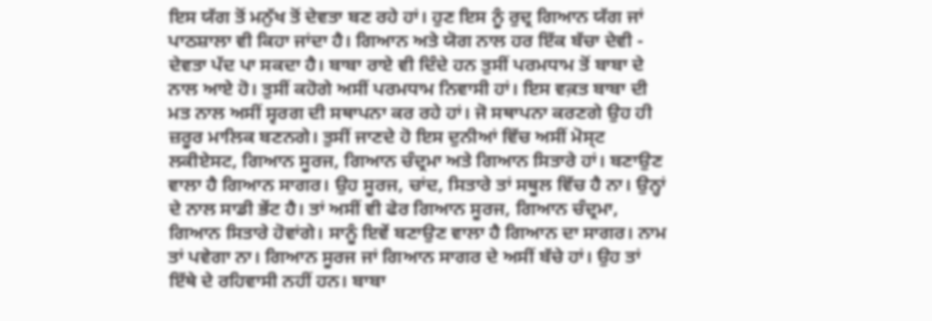ਇਸ ਯੱਗ ਤੋਂ ਮਨੁੱਖ ਤੋਂ ਦੇਵਤਾ ਬਣ ਰਹੇ ਹਾਂ। ਹੁਣ ਇਸ ਨੂੰ ਰੁਦ੍ਰ ਗਿਆਨ ਯੱਗ ਜਾਂ ਪਾਠਸ਼ਾਲਾ ਵੀ ਕਿਹਾ ਜਾਂਦਾ ਹੈ। ਗਿਆਨ ਅਤੇ ਯੋਗ ਨਾਲ ਹਰ ਇੱਕ ਬੱਚਾ ਦੇਵੀ - ਦੇਵਤਾ ਪੱਦ ਪਾ ਸਕਦਾ ਹੈ। ਬਾਬਾ ਰਾਏ ਵੀ ਦਿੰਦੇ ਹਨ ਤੁਸੀਂ ਪਰਮਧਾਮ ਤੋਂ ਬਾਬਾ ਦੇ ਨਾਲ ਆਏ ਹੋ। ਤੁਸੀਂ ਕਹੋਗੇ ਅਸੀਂ ਪਰਮਧਾਮ ਨਿਵਾਸੀ ਹਾਂ। ਇਸ ਵਕ਼ਤ ਬਾਬਾ ਦੀ ਮਤ ਨਾਲ ਅਸੀਂ ਸ੍ਵਰਗ ਦੀ ਸਥਾਪਨਾ ਕਰ ਰਹੇ ਹਾਂ। ਜੋ ਸਥਾਪਨਾ ਕਰਣਗੇ ਉਹ ਹੀ ਜ਼ਰੂਰ ਮਾਲਿਕ ਬਣਨਗੇ। ਤੁਸੀਂ ਜਾਣਦੇ ਹੋ ਇਸ ਦੁਨੀਆਂ ਵਿੱਚ ਅਸੀਂ ਮੋਸ੍ਟ ਲਕੀਏਸਟ, ਗਿਆਨ ਸੂਰਜ, ਗਿਆਨ ਚੰਦ੍ਰਮਾ ਅਤੇ ਗਿਆਨ ਸਿਤਾਰੇ ਹਾਂ। ਬਣਾਉਣ ਵਾਲਾ ਹੈ ਗਿਆਨ ਸਾਗਰ। ਉਹ ਸੂਰਜ, ਚਾਂਦ, ਸਿਤਾਰੇ ਤਾਂ ਸਥੂਲ ਵਿੱਚ ਹੈ ਨਾ। ਉਨ੍ਹਾਂ ਦੇ ਨਾਲ ਸਾਡੀ ਭੇਂਟ ਹੈ। ਤਾਂ ਅਸੀਂ ਵੀ ਫੇਰ ਗਿਆਨ ਸੂਰਜ, ਗਿਆਨ ਚੰਦ੍ਰਮਾ, ਗਿਆਨ ਸਿਤਾਰੇ ਹੋਵਾਂਗੇ। ਸਾਨੂੰ ਇਵੇਂ ਬਣਾਉਣ ਵਾਲਾ ਹੈ ਗਿਆਨ ਦਾ ਸਾਗਰ। ਨਾਮ ਤਾਂ ਪਵੇਗਾ ਨਾ। ਗਿਆਨ ਸੂਰਜ ਜਾਂ ਗਿਆਨ ਸਾਗਰ ਦੇ ਅਸੀਂ ਬੱਚੇ ਹਾਂ। ਉਹ ਤਾਂ ਇੱਥੇ ਦੇ ਰਹਿਵਾਸੀ ਨਹੀਂ ਹਨ। ਬਾਬਾ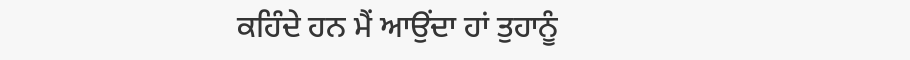ਕਹਿੰਦੇ ਹਨ ਮੈਂ ਆਉਂਦਾ ਹਾਂ ਤੁਹਾਨੂੰ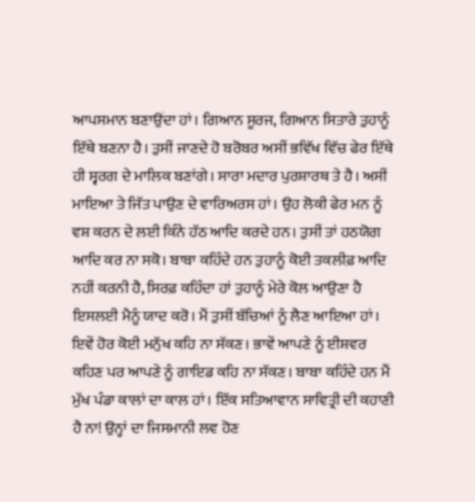ਆਪਸਮਾਨ ਬਣਾਉਂਦਾ ਹਾਂ। ਗਿਆਨ ਸੂਰਜ, ਗਿਆਨ ਸਿਤਾਰੇ ਤੁਹਾਨੂੰ ਇੱਥੇ ਬਣਨਾ ਹੈ। ਤੁਸੀਂ ਜਾਣਦੇ ਹੋ ਬਰੋਬਰ ਅਸੀਂ ਭਵਿੱਖ ਵਿੱਚ ਫੇਰ ਇੱਥੇ ਹੀ ਸ੍ਵਰਗ ਦੇ ਮਾਲਿਕ ਬਣਾਂਗੇ। ਸਾਰਾ ਮਦਾਰ ਪੁਰਸ਼ਾਰਥ ਤੇ ਹੈ। ਅਸੀਂ ਮਾਇਆ ਤੇ ਜਿੱਤ ਪਾਉਣ ਦੇ ਵਾਰਿਅਰਸ ਹਾਂ। ਉਹ ਲੋਕੀ ਫੇਰ ਮਨ ਨੂੰ ਵਸ਼ ਕਰਨ ਦੇ ਲਈ ਕਿੰਨੇ ਹੱਠ ਆਦਿ ਕਰਦੇ ਹਨ। ਤੁਸੀਂ ਤਾਂ ਹਠਯੋਗ ਆਦਿ ਕਰ ਨਾ ਸਕੋ। ਬਾਬਾ ਕਹਿੰਦੇ ਹਨ ਤੁਹਾਨੂੰ ਕੋਈ ਤਕਲੀਫ਼ ਆਦਿ ਨਹੀਂ ਕਰਨੀ ਹੈ, ਸਿਰਫ਼ ਕਹਿੰਦਾ ਹਾਂ ਤੁਹਾਨੂੰ ਮੇਰੇ ਕੋਲ ਆਉਣਾ ਹੈ ਇਸਲਈ ਮੈਨੂੰ ਯਾਦ ਕਰੋ। ਮੈਂ ਤੁਸੀਂ ਬੱਚਿਆਂ ਨੂੰ ਲੈਣ ਆਇਆ ਹਾਂ। ਇਵੇਂ ਹੋਰ ਕੋਈ ਮਨੁੱਖ ਕਹਿ ਨਾ ਸੱਕਣ। ਭਾਵੇਂ ਆਪਣੇ ਨੂੰ ਈਸ਼ਵਰ ਕਹਿਣ ਪਰ ਆਪਣੇ ਨੂੰ ਗਾਇਡ ਕਹਿ ਨਾ ਸੱਕਣ। ਬਾਬਾ ਕਹਿੰਦੇ ਹਨ ਮੈਂ ਮੁੱਖ ਪੰਡਾ ਕਾਲਾਂ ਦਾ ਕਾਲ ਹਾਂ। ਇੱਕ ਸਤਿਆਵਾਨ ਸਾਵਿਤ੍ਰੀ ਦੀ ਕਹਾਣੀ ਹੈ ਨਾ! ਉਨ੍ਹਾਂ ਦਾ ਜਿਸਮਾਨੀ ਲਵ ਹੋਣ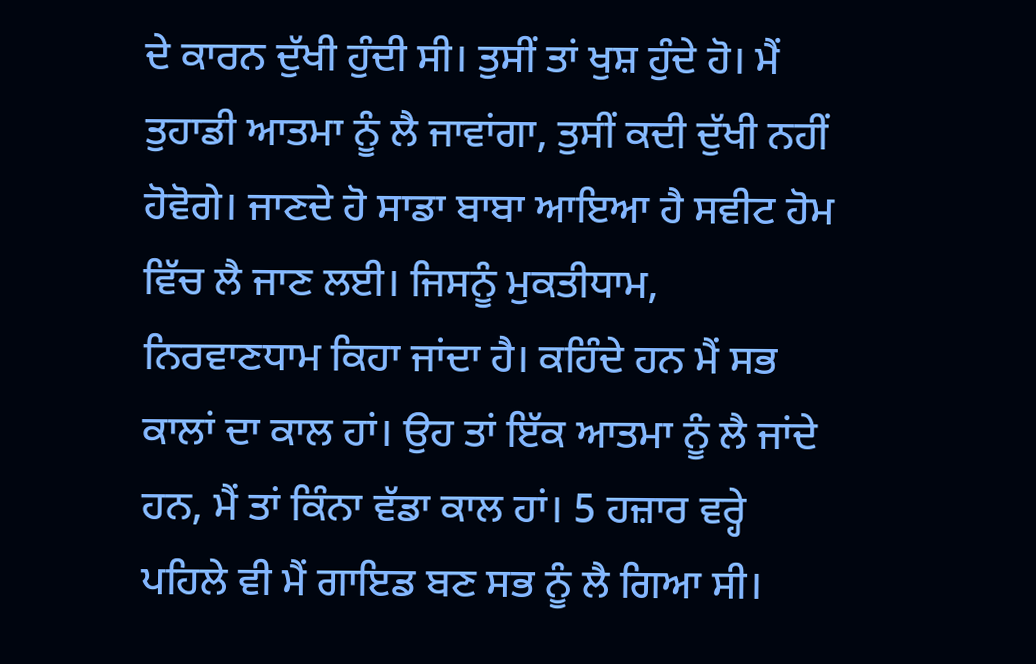ਦੇ ਕਾਰਨ ਦੁੱਖੀ ਹੁੰਦੀ ਸੀ। ਤੁਸੀਂ ਤਾਂ ਖੁਸ਼ ਹੁੰਦੇ ਹੋ। ਮੈਂ ਤੁਹਾਡੀ ਆਤਮਾ ਨੂੰ ਲੈ ਜਾਵਾਂਗਾ, ਤੁਸੀਂ ਕਦੀ ਦੁੱਖੀ ਨਹੀਂ ਹੋਵੋਗੇ। ਜਾਣਦੇ ਹੋ ਸਾਡਾ ਬਾਬਾ ਆਇਆ ਹੈ ਸਵੀਟ ਹੋਮ ਵਿੱਚ ਲੈ ਜਾਣ ਲਈ। ਜਿਸਨੂੰ ਮੁਕਤੀਧਾਮ, ਨਿਰਵਾਣਧਾਮ ਕਿਹਾ ਜਾਂਦਾ ਹੈ। ਕਹਿੰਦੇ ਹਨ ਮੈਂ ਸਭ ਕਾਲਾਂ ਦਾ ਕਾਲ ਹਾਂ। ਉਹ ਤਾਂ ਇੱਕ ਆਤਮਾ ਨੂੰ ਲੈ ਜਾਂਦੇ ਹਨ, ਮੈਂ ਤਾਂ ਕਿੰਨਾ ਵੱਡਾ ਕਾਲ ਹਾਂ। 5 ਹਜ਼ਾਰ ਵਰ੍ਹੇ ਪਹਿਲੇ ਵੀ ਮੈਂ ਗਾਇਡ ਬਣ ਸਭ ਨੂੰ ਲੈ ਗਿਆ ਸੀ।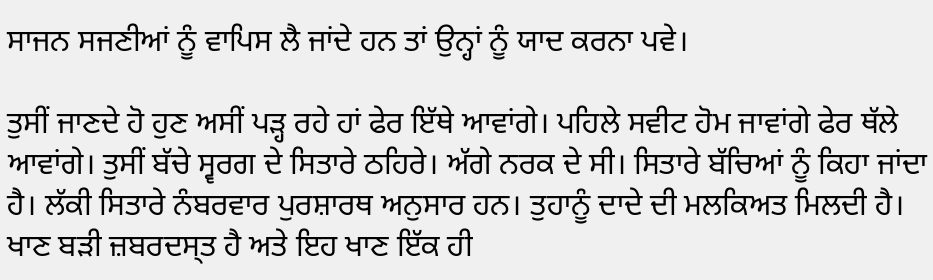ਸਾਜਨ ਸਜਣੀਆਂ ਨੂੰ ਵਾਪਿਸ ਲੈ ਜਾਂਦੇ ਹਨ ਤਾਂ ਉਨ੍ਹਾਂ ਨੂੰ ਯਾਦ ਕਰਨਾ ਪਵੇ।

ਤੁਸੀਂ ਜਾਣਦੇ ਹੋ ਹੁਣ ਅਸੀਂ ਪੜ੍ਹ ਰਹੇ ਹਾਂ ਫੇਰ ਇੱਥੇ ਆਵਾਂਗੇ। ਪਹਿਲੇ ਸਵੀਟ ਹੋਮ ਜਾਵਾਂਗੇ ਫੇਰ ਥੱਲੇ ਆਵਾਂਗੇ। ਤੁਸੀਂ ਬੱਚੇ ਸ੍ਵਰਗ ਦੇ ਸਿਤਾਰੇ ਠਹਿਰੇ। ਅੱਗੇ ਨਰਕ ਦੇ ਸੀ। ਸਿਤਾਰੇ ਬੱਚਿਆਂ ਨੂੰ ਕਿਹਾ ਜਾਂਦਾ ਹੈ। ਲੱਕੀ ਸਿਤਾਰੇ ਨੰਬਰਵਾਰ ਪੁਰਸ਼ਾਰਥ ਅਨੁਸਾਰ ਹਨ। ਤੁਹਾਨੂੰ ਦਾਦੇ ਦੀ ਮਲਕਿਅਤ ਮਿਲਦੀ ਹੈ। ਖਾਣ ਬੜੀ ਜ਼ਬਰਦਸ੍ਤ ਹੈ ਅਤੇ ਇਹ ਖਾਣ ਇੱਕ ਹੀ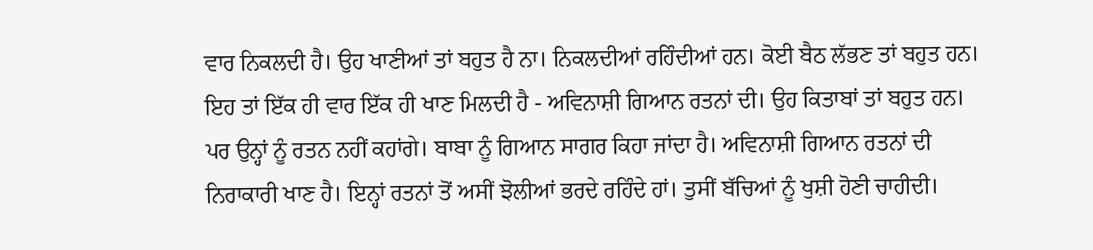ਵਾਰ ਨਿਕਲਦੀ ਹੈ। ਉਹ ਖਾਣੀਆਂ ਤਾਂ ਬਹੁਤ ਹੈ ਨਾ। ਨਿਕਲਦੀਆਂ ਰਹਿੰਦੀਆਂ ਹਨ। ਕੋਈ ਬੈਠ ਲੱਭਣ ਤਾਂ ਬਹੁਤ ਹਨ। ਇਹ ਤਾਂ ਇੱਕ ਹੀ ਵਾਰ ਇੱਕ ਹੀ ਖਾਣ ਮਿਲਦੀ ਹੈ - ਅਵਿਨਾਸ਼ੀ ਗਿਆਨ ਰਤਨਾਂ ਦੀ। ਉਹ ਕਿਤਾਬਾਂ ਤਾਂ ਬਹੁਤ ਹਨ। ਪਰ ਉਨ੍ਹਾਂ ਨੂੰ ਰਤਨ ਨਹੀਂ ਕਹਾਂਗੇ। ਬਾਬਾ ਨੂੰ ਗਿਆਨ ਸਾਗਰ ਕਿਹਾ ਜਾਂਦਾ ਹੈ। ਅਵਿਨਾਸ਼ੀ ਗਿਆਨ ਰਤਨਾਂ ਦੀ ਨਿਰਾਕਾਰੀ ਖਾਣ ਹੈ। ਇਨ੍ਹਾਂ ਰਤਨਾਂ ਤੋਂ ਅਸੀਂ ਝੋਲੀਆਂ ਭਰਦੇ ਰਹਿੰਦੇ ਹਾਂ। ਤੁਸੀਂ ਬੱਚਿਆਂ ਨੂੰ ਖੁਸ਼ੀ ਹੋਣੀ ਚਾਹੀਦੀ।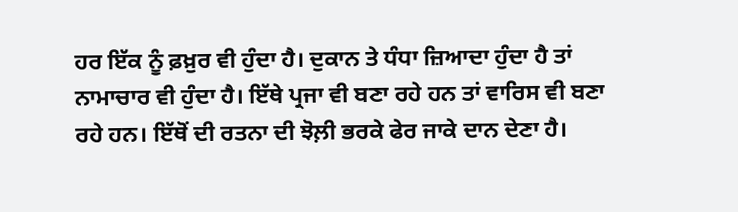ਹਰ ਇੱਕ ਨੂੰ ਫ਼ਖ਼ੁਰ ਵੀ ਹੁੰਦਾ ਹੈ। ਦੁਕਾਨ ਤੇ ਧੰਧਾ ਜ਼ਿਆਦਾ ਹੁੰਦਾ ਹੈ ਤਾਂ ਨਾਮਾਚਾਰ ਵੀ ਹੁੰਦਾ ਹੈ। ਇੱਥੇ ਪ੍ਰਜਾ ਵੀ ਬਣਾ ਰਹੇ ਹਨ ਤਾਂ ਵਾਰਿਸ ਵੀ ਬਣਾ ਰਹੇ ਹਨ। ਇੱਥੋਂ ਦੀ ਰਤਨਾ ਦੀ ਝੋਲ਼ੀ ਭਰਕੇ ਫੇਰ ਜਾਕੇ ਦਾਨ ਦੇਣਾ ਹੈ।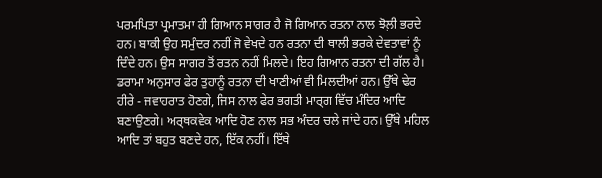ਪਰਮਪਿਤਾ ਪ੍ਰਮਾਤਮਾ ਹੀ ਗਿਆਨ ਸਾਗਰ ਹੈ ਜੋ ਗਿਆਨ ਰਤਨਾ ਨਾਲ ਝੋਲ਼ੀ ਭਰਦੇ ਹਨ। ਬਾਕੀ ਉਹ ਸਮੁੰਦਰ ਨਹੀਂ ਜੋ ਵੇਖਦੇ ਹਨ ਰਤਨਾ ਦੀ ਥਾਲੀ ਭਰਕੇ ਦੇਵਤਾਵਾਂ ਨੂੰ ਦਿੰਦੇ ਹਨ। ਉਸ ਸਾਗਰ ਤੋਂ ਰਤਨ ਨਹੀਂ ਮਿਲਦੇ। ਇਹ ਗਿਆਨ ਰਤਨਾ ਦੀ ਗੱਲ ਹੈ। ਡਰਾਮਾ ਅਨੁਸਾਰ ਫੇਰ ਤੁਹਾਨੂੰ ਰਤਨਾ ਦੀ ਖਾਣੀਆਂ ਵੀ ਮਿਲਦੀਆਂ ਹਨ। ਉੱਥੇ ਢੇਰ ਹੀਰੇ - ਜਵਾਹਰਾਤ ਹੋਣਗੇ, ਜਿਸ ਨਾਲ ਫੇਰ ਭਗਤੀ ਮਾਰ੍ਗ ਵਿੱਚ ਮੰਦਿਰ ਆਦਿ ਬਣਾਉਣਗੇ। ਅਰ੍ਥਕਵੇਕ ਆਦਿ ਹੋਣ ਨਾਲ ਸਭ ਅੰਦਰ ਚਲੇ ਜਾਂਦੇ ਹਨ। ਉੱਥੇ ਮਹਿਲ ਆਦਿ ਤਾਂ ਬਹੁਤ ਬਣਦੇ ਹਨ, ਇੱਕ ਨਹੀਂ। ਇੱਥੇ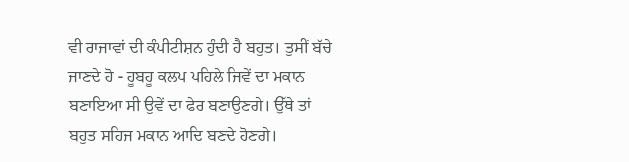ਵੀ ਰਾਜਾਵਾਂ ਦੀ ਕੰਪੀਟੀਸ਼ਨ ਹੁੰਦੀ ਹੈ ਬਹੁਤ। ਤੁਸੀਂ ਬੱਚੇ ਜਾਣਦੇ ਹੋ - ਹੂਬਹੂ ਕਲਪ ਪਹਿਲੇ ਜਿਵੇਂ ਦਾ ਮਕਾਨ ਬਣਾਇਆ ਸੀ ਉਵੇਂ ਦਾ ਫੇਰ ਬਣਾਉਣਗੇ। ਉੱਥੇ ਤਾਂ ਬਹੁਤ ਸਹਿਜ ਮਕਾਨ ਆਦਿ ਬਣਦੇ ਹੋਣਗੇ।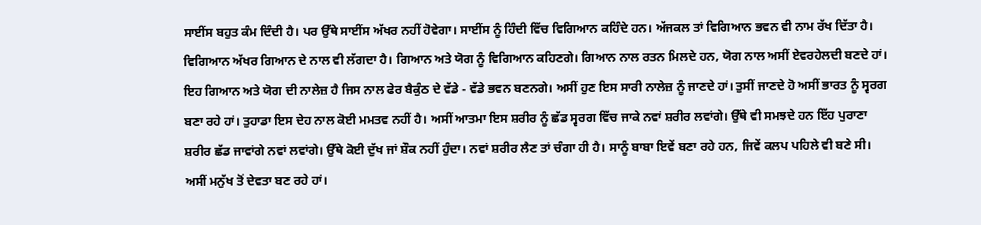ਸਾਈਂਸ ਬਹੁਤ ਕੰਮ ਦਿੰਦੀ ਹੈ। ਪਰ ਉੱਥੇ ਸਾਈਂਸ ਅੱਖਰ ਨਹੀਂ ਹੋਵੇਗਾ। ਸਾਈਂਸ ਨੂੰ ਹਿੰਦੀ ਵਿੱਚ ਵਿਗਿਆਨ ਕਹਿੰਦੇ ਹਨ। ਅੱਜਕਲ ਤਾਂ ਵਿਗਿਆਨ ਭਵਨ ਵੀ ਨਾਮ ਰੱਖ ਦਿੱਤਾ ਹੈ। ਵਿਗਿਆਨ ਅੱਖਰ ਗਿਆਨ ਦੇ ਨਾਲ ਵੀ ਲੱਗਦਾ ਹੈ। ਗਿਆਨ ਅਤੇ ਯੋਗ ਨੂੰ ਵਿਗਿਆਨ ਕਹਿਣਗੇ। ਗਿਆਨ ਨਾਲ ਰਤਨ ਮਿਲਦੇ ਹਨ, ਯੋਗ ਨਾਲ ਅਸੀਂ ਏਵਰਹੇਲਦੀ ਬਣਦੇ ਹਾਂ। ਇਹ ਗਿਆਨ ਅਤੇ ਯੋਗ ਦੀ ਨਾਲੇਜ਼ ਹੈ ਜਿਸ ਨਾਲ ਫੇਰ ਬੈਕੁੰਠ ਦੇ ਵੱਡੇ - ਵੱਡੇ ਭਵਨ ਬਣਨਗੇ। ਅਸੀਂ ਹੁਣ ਇਸ ਸਾਰੀ ਨਾਲੇਜ਼ ਨੂੰ ਜਾਣਦੇ ਹਾਂ। ਤੁਸੀਂ ਜਾਣਦੇ ਹੋ ਅਸੀਂ ਭਾਰਤ ਨੂੰ ਸ੍ਵਰਗ ਬਣਾ ਰਹੇ ਹਾਂ। ਤੁਹਾਡਾ ਇਸ ਦੇਹ ਨਾਲ ਕੋਈ ਮਮਤਵ ਨਹੀਂ ਹੈ। ਅਸੀਂ ਆਤਮਾ ਇਸ ਸ਼ਰੀਰ ਨੂੰ ਛੱਡ ਸ੍ਵਰਗ ਵਿੱਚ ਜਾਕੇ ਨਵਾਂ ਸ਼ਰੀਰ ਲਵਾਂਗੇ। ਉੱਥੇ ਵੀ ਸਮਝਦੇ ਹਨ ਇੱਹ ਪੁਰਾਣਾ ਸ਼ਰੀਰ ਛੱਡ ਜਾਵਾਂਗੇ ਨਵਾਂ ਲਵਾਂਗੇ। ਉੱਥੇ ਕੋਈ ਦੁੱਖ ਜਾਂ ਸ਼ੌਕ ਨਹੀਂ ਹੁੰਦਾ। ਨਵਾਂ ਸ਼ਰੀਰ ਲੈਣ ਤਾਂ ਚੰਗਾ ਹੀ ਹੈ। ਸਾਨੂੰ ਬਾਬਾ ਇਵੇਂ ਬਣਾ ਰਹੇ ਹਨ, ਜਿਵੇਂ ਕਲਪ ਪਹਿਲੇ ਵੀ ਬਣੇ ਸੀ। ਅਸੀਂ ਮਨੁੱਖ ਤੋਂ ਦੇਵਤਾ ਬਣ ਰਹੇ ਹਾਂ।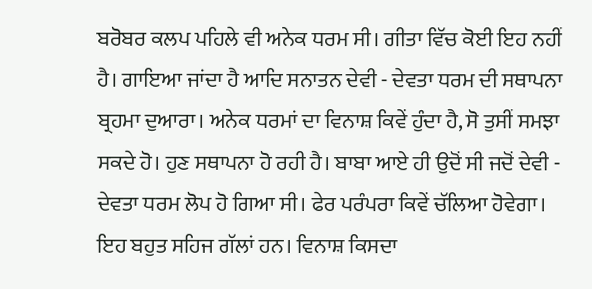ਬਰੋਬਰ ਕਲਪ ਪਹਿਲੇ ਵੀ ਅਨੇਕ ਧਰਮ ਸੀ। ਗੀਤਾ ਵਿੱਚ ਕੋਈ ਇਹ ਨਹੀਂ ਹੈ। ਗਾਇਆ ਜਾਂਦਾ ਹੈ ਆਦਿ ਸਨਾਤਨ ਦੇਵੀ - ਦੇਵਤਾ ਧਰਮ ਦੀ ਸਥਾਪਨਾ ਬ੍ਰਹਮਾ ਦੁਆਰਾ। ਅਨੇਕ ਧਰਮਾਂ ਦਾ ਵਿਨਾਸ਼ ਕਿਵੇਂ ਹੁੰਦਾ ਹੈ, ਸੋ ਤੁਸੀਂ ਸਮਝਾ ਸਕਦੇ ਹੋ। ਹੁਣ ਸਥਾਪਨਾ ਹੋ ਰਹੀ ਹੈ। ਬਾਬਾ ਆਏ ਹੀ ਉਦੋਂ ਸੀ ਜਦੋਂ ਦੇਵੀ - ਦੇਵਤਾ ਧਰਮ ਲੋਪ ਹੋ ਗਿਆ ਸੀ। ਫੇਰ ਪਰੰਪਰਾ ਕਿਵੇਂ ਚੱਲਿਆ ਹੋਵੇਗਾ। ਇਹ ਬਹੁਤ ਸਹਿਜ ਗੱਲਾਂ ਹਨ। ਵਿਨਾਸ਼ ਕਿਸਦਾ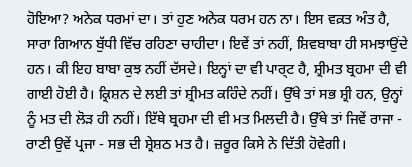ਹੋਇਆ? ਅਨੇਕ ਧਰਮਾਂ ਦਾ। ਤਾਂ ਹੁਣ ਅਨੇਕ ਧਰਮ ਹਨ ਨਾ। ਇਸ ਵਕ਼ਤ ਅੰਤ ਹੈ, ਸਾਰਾ ਗਿਆਨ ਬੁੱਧੀ ਵਿੱਚ ਰਹਿਣਾ ਚਾਹੀਦਾ। ਇਵੇਂ ਤਾਂ ਨਹੀਂ, ਸ਼ਿਵਬਾਬਾ ਹੀ ਸਮਝਾਉਂਦੇ ਹਨ। ਕੀ ਇਹ ਬਾਬਾ ਕੁਝ ਨਹੀਂ ਦੱਸਦੇ। ਇਨ੍ਹਾਂ ਦਾ ਵੀ ਪਾਰ੍ਟ ਹੈ, ਸ਼੍ਰੀਮਤ ਬ੍ਰਹਮਾ ਦੀ ਵੀ ਗਾਈ ਹੋਈ ਹੈ। ਕ੍ਰਿਸ਼ਨ ਦੇ ਲਈ ਤਾਂ ਸ਼੍ਰੀਮਤ ਕਹਿੰਦੇ ਨਹੀਂ। ਉੱਥੇ ਤਾਂ ਸਭ ਸ਼੍ਰੀ ਹਨ, ਉਨ੍ਹਾਂ ਨੂੰ ਮਤ ਦੀ ਲੋੜ ਹੀ ਨਹੀਂ। ਇੱਥੇ ਬ੍ਰਹਮਾ ਦੀ ਵੀ ਮਤ ਮਿਲਦੀ ਹੈ। ਉੱਥੇ ਤਾਂ ਜਿਵੇਂ ਰਾਜਾ - ਰਾਣੀ ਉਵੇਂ ਪ੍ਰਜਾ - ਸਭ ਦੀ ਸ਼੍ਰੇਸ਼ਠ ਮਤ ਹੈ। ਜ਼ਰੂਰ ਕਿਸੇ ਨੇ ਦਿੱਤੀ ਹੋਵੇਗੀ।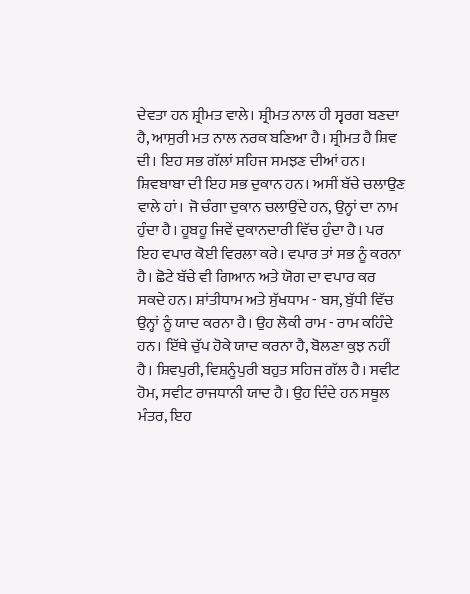ਦੇਵਤਾ ਹਨ ਸ਼੍ਰੀਮਤ ਵਾਲੇ। ਸ਼੍ਰੀਮਤ ਨਾਲ ਹੀ ਸ੍ਵਰਗ ਬਣਦਾ ਹੈ, ਆਸੁਰੀ ਮਤ ਨਾਲ ਨਰਕ ਬਣਿਆ ਹੈ। ਸ਼੍ਰੀਮਤ ਹੈ ਸ਼ਿਵ ਦੀ। ਇਹ ਸਭ ਗੱਲਾਂ ਸਹਿਜ ਸਮਝਣ ਦੀਆਂ ਹਨ। ਸ਼ਿਵਬਾਬਾ ਦੀ ਇਹ ਸਭ ਦੁਕਾਨ ਹਨ। ਅਸੀਂ ਬੱਚੇ ਚਲਾਉਣ ਵਾਲੇ ਹਾਂ। ਜੋ ਚੰਗਾ ਦੁਕਾਨ ਚਲਾਉਂਦੇ ਹਨ, ਉਨ੍ਹਾਂ ਦਾ ਨਾਮ ਹੁੰਦਾ ਹੈ। ਹੂਬਹੂ ਜਿਵੇਂ ਦੁਕਾਨਦਾਰੀ ਵਿੱਚ ਹੁੰਦਾ ਹੈ। ਪਰ ਇਹ ਵਪਾਰ ਕੋਈ ਵਿਰਲਾ ਕਰੇ। ਵਪਾਰ ਤਾਂ ਸਭ ਨੂੰ ਕਰਨਾ ਹੈ। ਛੋਟੇ ਬੱਚੇ ਵੀ ਗਿਆਨ ਅਤੇ ਯੋਗ ਦਾ ਵਪਾਰ ਕਰ ਸਕਦੇ ਹਨ। ਸ਼ਾਂਤੀਧਾਮ ਅਤੇ ਸੁੱਖਧਾਮ - ਬਸ, ਬੁੱਧੀ ਵਿੱਚ ਉਨ੍ਹਾਂ ਨੂੰ ਯਾਦ ਕਰਨਾ ਹੈ। ਉਹ ਲੋਕੀ ਰਾਮ - ਰਾਮ ਕਹਿੰਦੇ ਹਨ। ਇੱਥੇ ਚੁੱਪ ਹੋਕੇ ਯਾਦ ਕਰਨਾ ਹੈ, ਬੋਲਣਾ ਕੁਝ ਨਹੀਂ ਹੈ। ਸ਼ਿਵਪੁਰੀ, ਵਿਸ਼ਨੂੰਪੁਰੀ ਬਹੁਤ ਸਹਿਜ ਗੱਲ ਹੈ। ਸਵੀਟ ਹੋਮ, ਸਵੀਟ ਰਾਜਧਾਨੀ ਯਾਦ ਹੈ। ਉਹ ਦਿੰਦੇ ਹਨ ਸਥੂਲ ਮੰਤਰ, ਇਹ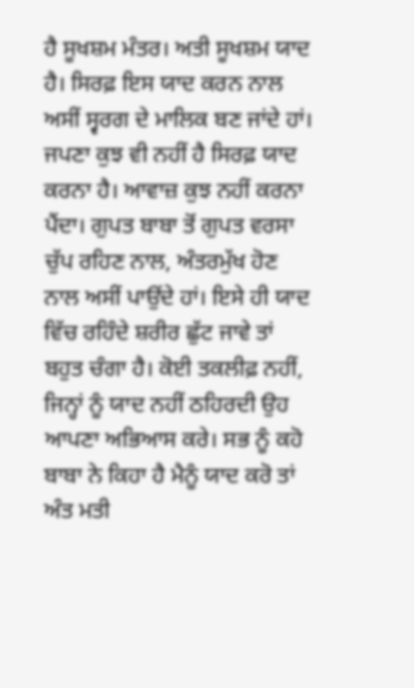ਹੈ ਸੂਖਸ਼ਮ ਮੰਤਰ। ਅਤੀ ਸੂਖਸ਼ਮ ਯਾਦ ਹੈ। ਸਿਰਫ਼ ਇਸ ਯਾਦ ਕਰਨ ਨਾਲ ਅਸੀਂ ਸ੍ਵਰਗ ਦੇ ਮਾਲਿਕ ਬਣ ਜਾਂਦੇ ਹਾਂ। ਜਪਣਾ ਕੁਝ ਵੀ ਨਹੀਂ ਹੈ ਸਿਰਫ਼ ਯਾਦ ਕਰਨਾ ਹੈ। ਆਵਾਜ਼ ਕੁਝ ਨਹੀਂ ਕਰਨਾ ਪੈਂਦਾ। ਗੁਪਤ ਬਾਬਾ ਤੋਂ ਗੁਪਤ ਵਰਸਾ ਚੁੱਪ ਰਹਿਣ ਨਾਲ, ਅੰਤਰਮੁੱਖ ਹੋਣ ਨਾਲ ਅਸੀਂ ਪਾਉਂਦੇ ਹਾਂ। ਇਸੇ ਹੀ ਯਾਦ ਵਿੱਚ ਰਹਿੰਦੇ ਸ਼ਰੀਰ ਛੁੱਟ ਜਾਵੇ ਤਾਂ ਬਹੁਤ ਚੰਗਾ ਹੈ। ਕੋਈ ਤਕਲੀਫ਼ ਨਹੀਂ, ਜਿਨ੍ਹਾਂ ਨੂੰ ਯਾਦ ਨਹੀਂ ਠਹਿਰਦੀ ਉਹ ਆਪਣਾ ਅਭਿਆਸ ਕਰੇ। ਸਭ ਨੂੰ ਕਹੋ ਬਾਬਾ ਨੇ ਕਿਹਾ ਹੈ ਮੈਨੂੰ ਯਾਦ ਕਰੋ ਤਾਂ ਅੰਤ ਮਤੀ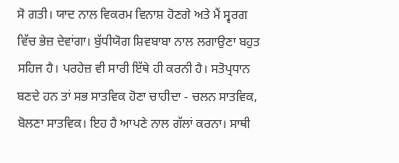ਸੋ ਗਤੀ। ਯਾਦ ਨਾਲ ਵਿਕਰਮ ਵਿਨਾਸ਼ ਹੋਣਗੇ ਅਤੇ ਮੈਂ ਸ੍ਵਰਗ ਵਿੱਚ ਭੇਜ਼ ਦੇਵਾਂਗਾ। ਬੁੱਧੀਯੋਗ ਸ਼ਿਵਬਾਬਾ ਨਾਲ ਲਗਾਉਣਾ ਬਹੁਤ ਸਹਿਜ ਹੈ। ਪਰਹੇਜ਼ ਵੀ ਸਾਰੀ ਇੱਥੇ ਹੀ ਕਰਨੀ ਹੈ। ਸਤੋਪ੍ਰਧਾਨ ਬਣਦੇ ਹਨ ਤਾਂ ਸਭ ਸਾਤਵਿਕ ਹੋਣਾ ਚਾਹੀਦਾ - ਚਲਨ ਸਾਤਵਿਕ, ਬੋਲਣਾ ਸਾਤਵਿਕ। ਇਹ ਹੈ ਆਪਣੇ ਨਾਲ ਗੱਲਾਂ ਕਰਨਾ। ਸਾਥੀ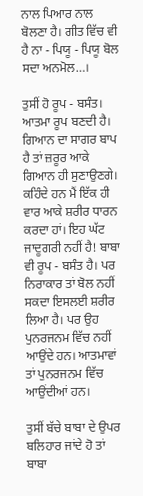ਨਾਲ ਪਿਆਰ ਨਾਲ ਬੋਲਣਾ ਹੈ। ਗੀਤ ਵਿੱਚ ਵੀ ਹੈ ਨਾ - ਪਿਯੂ - ਪਿਯੂ ਬੋਲ ਸਦਾ ਅਨਮੋਲ…।

ਤੁਸੀਂ ਹੋ ਰੂਪ - ਬਸੰਤ। ਆਤਮਾ ਰੂਪ ਬਣਦੀ ਹੈ। ਗਿਆਨ ਦਾ ਸਾਗਰ ਬਾਪ ਹੈ ਤਾਂ ਜ਼ਰੂਰ ਆਕੇ ਗਿਆਨ ਹੀ ਸੁਣਾਉਣਗੇ। ਕਹਿੰਦੇ ਹਨ ਮੈਂ ਇੱਕ ਹੀ ਵਾਰ ਆਕੇ ਸ਼ਰੀਰ ਧਾਰਨ ਕਰਦਾ ਹਾਂ। ਇਹ ਘੱਟ ਜਾਦੂਗਰੀ ਨਹੀਂ ਹੈ! ਬਾਬਾ ਵੀ ਰੂਪ - ਬਸੰਤ ਹੈ। ਪਰ ਨਿਰਾਕਾਰ ਤਾਂ ਬੋਲ ਨਹੀਂ ਸਕਦਾ ਇਸਲਈ ਸ਼ਰੀਰ ਲਿਆ ਹੈ। ਪਰ ਉਹ ਪੁਨਰਜਨਮ ਵਿੱਚ ਨਹੀਂ ਆਉਂਦੇ ਹਨ। ਆਤਮਾਵਾਂ ਤਾਂ ਪੁਨਰਜਨਮ ਵਿੱਚ ਆਉਂਦੀਆਂ ਹਨ।

ਤੁਸੀਂ ਬੱਚੇ ਬਾਬਾ ਦੇ ਉਪਰ ਬਲਿਹਾਰ ਜਾਂਦੇ ਹੋ ਤਾਂ ਬਾਬਾ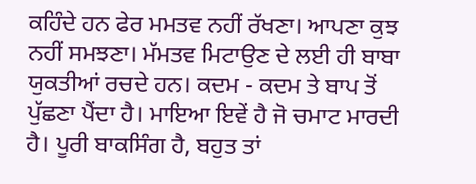ਕਹਿੰਦੇ ਹਨ ਫੇਰ ਮਮਤਵ ਨਹੀਂ ਰੱਖਣਾ। ਆਪਣਾ ਕੁਝ ਨਹੀਂ ਸਮਝਣਾ। ਮੱਮਤਵ ਮਿਟਾਉਣ ਦੇ ਲਈ ਹੀ ਬਾਬਾ ਯੁਕਤੀਆਂ ਰਚਦੇ ਹਨ। ਕਦਮ - ਕਦਮ ਤੇ ਬਾਪ ਤੋਂ ਪੁੱਛਣਾ ਪੈਂਦਾ ਹੈ। ਮਾਇਆ ਇਵੇਂ ਹੈ ਜੋ ਚਮਾਟ ਮਾਰਦੀ ਹੈ। ਪੂਰੀ ਬਾਕਸਿੰਗ ਹੈ, ਬਹੁਤ ਤਾਂ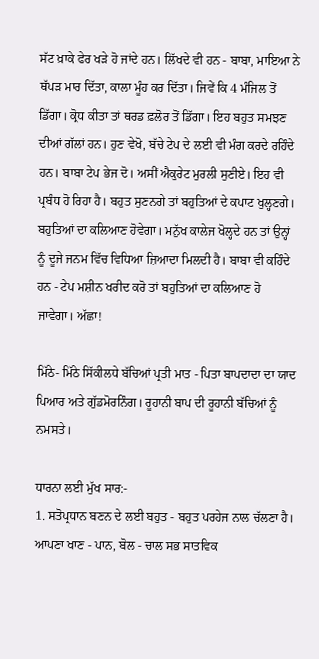ਸੱਟ ਖ਼ਾਕੇ ਫੇਰ ਖੜੇ ਹੋ ਜਾਂਦੇ ਹਨ। ਲਿੱਖਦੇ ਵੀ ਹਨ - ਬਾਬਾ, ਮਾਇਆ ਨੇ ਥੱਪੜ ਮਾਰ ਦਿੱਤਾ, ਕਾਲਾ ਮੂੰਹ ਕਰ ਦਿੱਤਾ। ਜਿਵੇਂ ਕਿ 4 ਮੰਜਿਲ ਤੋਂ ਡਿੱਗਾ। ਕ੍ਰੋਧ ਕੀਤਾ ਤਾਂ ਥਰਡ ਫ਼ਲੋਰ ਤੋਂ ਡਿੱਗਾ। ਇਹ ਬਹੁਤ ਸਮਝਣ ਦੀਆਂ ਗੱਲਾਂ ਹਨ। ਹੁਣ ਵੇਖੋ, ਬੱਚੇ ਟੇਪ ਦੇ ਲਈ ਵੀ ਮੰਗ ਕਰਦੇ ਰਹਿੰਦੇ ਹਨ। ਬਾਬਾ ਟੇਪ ਭੇਜ ਦੋ। ਅਸੀਂ ਐਕੁਰੇਟ ਮੁਰਲੀ ਸੁਣੀਏ। ਇਹ ਵੀ ਪ੍ਰਬੰਧ ਹੋ ਰਿਹਾ ਹੈ। ਬਹੁਤ ਸੁਣਨਗੇ ਤਾਂ ਬਹੁਤਿਆਂ ਦੇ ਕਪਾਟ ਖੁਲ੍ਹਣਗੇ। ਬਹੁਤਿਆਂ ਦਾ ਕਲਿਆਣ ਹੋਵੇਗਾ। ਮਨੁੱਖ ਕਾਲੇਜ ਖੋਲ੍ਹਦੇ ਹਨ ਤਾਂ ਉਨ੍ਹਾਂ ਨੂੰ ਦੂਜੇ ਜਨਮ ਵਿੱਚ ਵਿਧਿਆ ਜ਼ਿਆਦਾ ਮਿਲਦੀ ਹੈ। ਬਾਬਾ ਵੀ ਕਹਿੰਦੇ ਹਨ - ਟੇਪ ਮਸ਼ੀਨ ਖਰੀਦ ਕਰੋ ਤਾਂ ਬਹੁਤਿਆਂ ਦਾ ਕਲਿਆਣ ਹੋ ਜਾਵੇਗਾ। ਅੱਛਾ!

ਮਿੱਠੇ- ਮਿੱਠੇ ਸਿੱਕੀਲਧੇ ਬੱਚਿਆਂ ਪ੍ਰਤੀ ਮਾਤ - ਪਿਤਾ ਬਾਪਦਾਦਾ ਦਾ ਯਾਦ ਪਿਆਰ ਅਤੇ ਗੁੱਡਮੋਰਨਿੰਗ। ਰੂਹਾਨੀ ਬਾਪ ਦੀ ਰੂਹਾਨੀ ਬੱਚਿਆਂ ਨੂੰ ਨਮਸਤੇ।

ਧਾਰਨਾ ਲਈ ਮੁੱਖ ਸਾਰ:-
1. ਸਤੋਪ੍ਰਧਾਨ ਬਣਨ ਦੇ ਲਈ ਬਹੁਤ - ਬਹੁਤ ਪਰਹੇਜ ਨਾਲ ਚੱਲਣਾ ਹੈ। ਆਪਣਾ ਖਾਣ - ਪਾਨ, ਬੋਲ - ਚਾਲ ਸਭ ਸਾਤਵਿਕ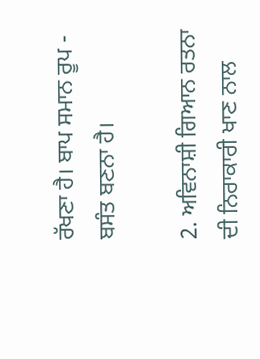ਰੱਖਣਾ ਹੈ। ਬਾਪ ਸਮਾਨ ਰੂਪ - ਬਸੰਤ ਬਣਨਾ ਹੈ।

2. ਅਵਿਨਾਸ਼ੀ ਗਿਆਨ ਰਤਨਾ ਦੀ ਨਿਰਾਕਾਰੀ ਖਾਣ ਨਾਲ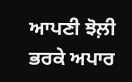ਆਪਣੀ ਝੋਲ਼ੀ ਭਰਕੇ ਅਪਾਰ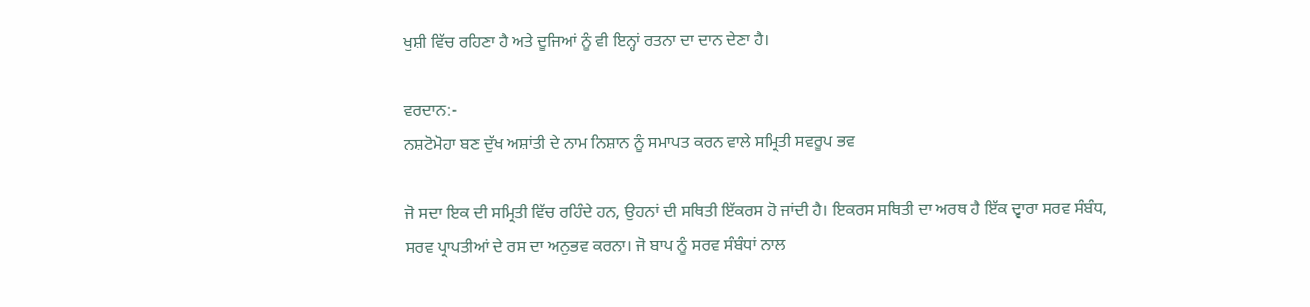ਖੁਸ਼ੀ ਵਿੱਚ ਰਹਿਣਾ ਹੈ ਅਤੇ ਦੂਜਿਆਂ ਨੂੰ ਵੀ ਇਨ੍ਹਾਂ ਰਤਨਾ ਦਾ ਦਾਨ ਦੇਣਾ ਹੈ।

ਵਰਦਾਨ:-
ਨਸ਼ਟੋਮੋਹਾ ਬਣ ਦੁੱਖ ਅਸ਼ਾਂਤੀ ਦੇ ਨਾਮ ਨਿਸ਼ਾਨ ਨੂੰ ਸਮਾਪਤ ਕਰਨ ਵਾਲੇ ਸਮ੍ਰਿਤੀ ਸਵਰੂਪ ਭਵ

ਜੋ ਸਦਾ ਇਕ ਦੀ ਸਮ੍ਰਿਤੀ ਵਿੱਚ ਰਹਿੰਦੇ ਹਨ, ਉਹਨਾਂ ਦੀ ਸਥਿਤੀ ਇੱਕਰਸ ਹੋ ਜਾਂਦੀ ਹੈ। ਇਕਰਸ ਸਥਿਤੀ ਦਾ ਅਰਥ ਹੈ ਇੱਕ ਦ੍ਵਾਰਾ ਸਰਵ ਸੰਬੰਧ, ਸਰਵ ਪ੍ਰਾਪਤੀਆਂ ਦੇ ਰਸ ਦਾ ਅਨੁਭਵ ਕਰਨਾ। ਜੋ ਬਾਪ ਨੂੰ ਸਰਵ ਸੰਬੰਧਾਂ ਨਾਲ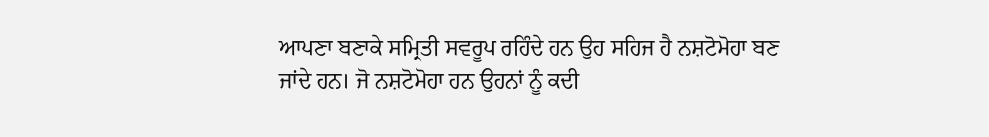ਆਪਣਾ ਬਣਾਕੇ ਸਮ੍ਰਿਤੀ ਸਵਰੂਪ ਰਹਿੰਦੇ ਹਨ ਉਹ ਸਹਿਜ ਹੈ ਨਸ਼ਟੋਮੋਹਾ ਬਣ ਜਾਂਦੇ ਹਨ। ਜੋ ਨਸ਼ਟੋਮੋਹਾ ਹਨ ਉਹਨਾਂ ਨੂੰ ਕਦੀ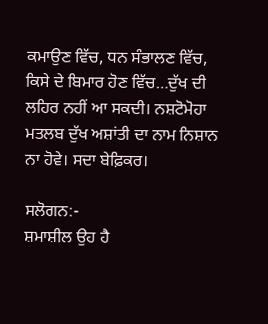ਕਮਾਉਣ ਵਿੱਚ, ਧਨ ਸੰਭਾਲਣ ਵਿੱਚ, ਕਿਸੇ ਦੇ ਬਿਮਾਰ ਹੋਣ ਵਿੱਚ…ਦੁੱਖ ਦੀ ਲਹਿਰ ਨਹੀਂ ਆ ਸਕਦੀ। ਨਸ਼ਟੋਮੋਹਾ ਮਤਲਬ ਦੁੱਖ ਅਸ਼ਾਂਤੀ ਦਾ ਨਾਮ ਨਿਸ਼ਾਨ ਨਾ ਹੋਵੇ। ਸਦਾ ਬੇਫ਼ਿਕਰ।

ਸਲੋਗਨ:-
ਸ਼ਮਾਸ਼ੀਲ ਉਹ ਹੈ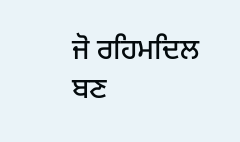ਜੋ ਰਹਿਮਦਿਲ ਬਣ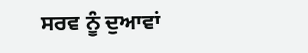ਸਰਵ ਨੂੰ ਦੁਆਵਾਂ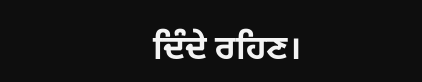ਦਿੰਦੇ ਰਹਿਣ।